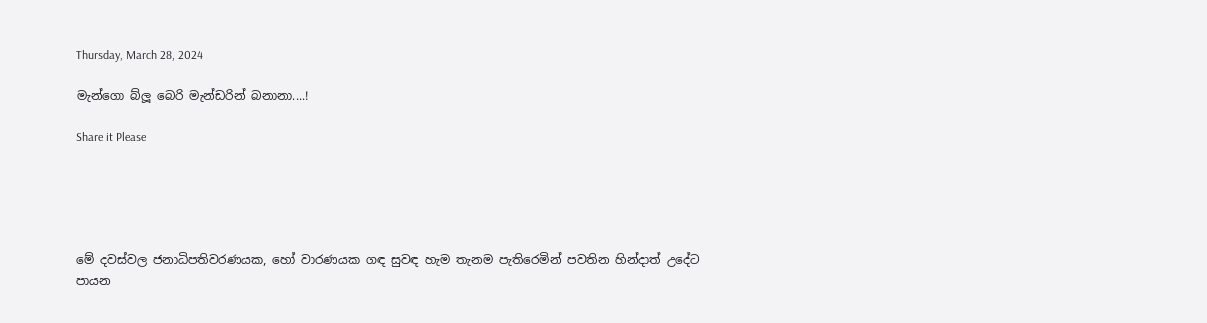Thursday, March 28, 2024

මැන්ගො බ්ලූ බෙරි මැන්ඩරින් බනානා....!

Share it Please





මේ දවස්වල ජනාධිපතිවරණයක, හෝ වාරණයක ගඳ සුවඳ හැම තැනම පැතිරෙමින් පවතින හින්දාත් උදේට පායන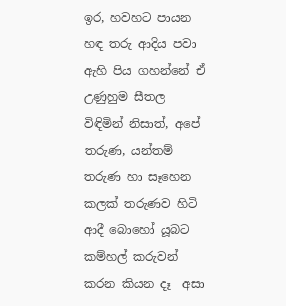ඉර, හවහට පායන හඳ තරු ආදිය පවා ඇහි පිය ගහන්නේ ඒ උණුහුම සීතල විඳිමින් නිසාත්, අපේ තරුණ, යන්තම් තරුණ හා සෑහෙන කලක් තරුණව හිටි ආදී බොහෝ යූබට කම්හල් කරුවන් කරන කියන දෑ  අසා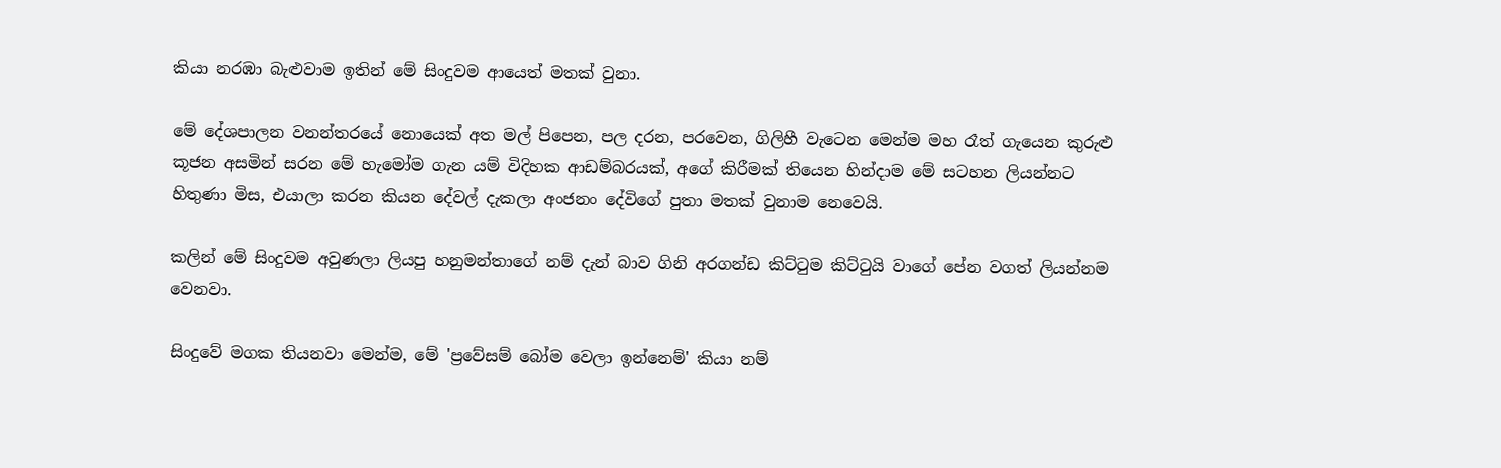කියා නරඹා බැළුවාම ඉතින් මේ සිංදුවම ආයෙත් මතක් වුනා.

මේ දේශපාලන වනන්තරයේ නොයෙක් අත මල් පිපෙන, පල දරන, පරවෙන, ගිලිහී වැටෙන මෙන්ම මහ රෑත් ගැයෙන කුරුළු කූජන අසමින් සරන මේ හැමෝම ගැන යම් විදිහක ආඩම්බරයක්, අගේ කිරීමක් තියෙන හින්දාම මේ සටහන ලියන්නට හිතුණා මිස, එයාලා‌ කරන කියන දේවල් දැකලා අංජනං දේවිගේ පුතා මතක් වුනාම නෙවෙයි.

කලින් මේ සිංදුවම අවුණලා ලියපු හනුමන්තාගේ නම් දැන් බාව ගිනි අරගන්ඩ කිට්ටුම කිට්ටුයි වාගේ පේන වගත් ලියන්නම වෙනවා.

සිංදුවේ මගක තියනවා මෙන්ම, මේ 'ප්‍රවේසම් බෝම වෙලා ඉන්නෙම්' කියා නම්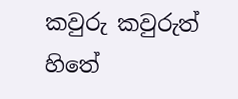කවුරු කවුරුත් හිතේ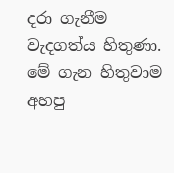දරා ගැනීම වැදගත්ය හිතුණා. මේ ගැන හිතුවාම අහපු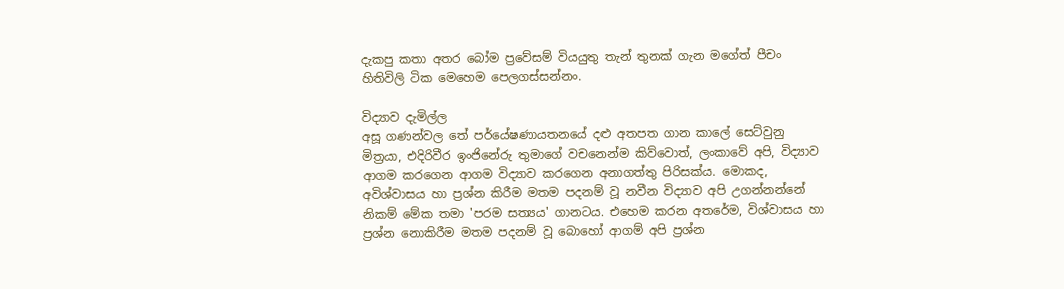දැකපු කතා අතර බෝම ප්‍රවේසම් වියයුතු තැන් තුනක් ගැන මගේත් පීචං හිතිවිලි ටික මෙහෙම පෙලගස්සන්නං.

විද්‍යාව දැමිල්ල
අසූ ගණන්වල තේ පර්යේෂණායතනයේ දළු අතපත ගාන කාලේ සෙට්වුනු මිත්‍රයා, එදිරිවීර ඉංජිනේරු තුමාගේ වචනෙන්ම කිව්වොත්, ලංකාවේ අපි, විද්‍යාව ආගම කරගෙන ආගම විද්‍යාව කරගෙන අනාගත්තු පිරිසක්ය. මොකද, අවිශ්වාසය හා ප්‍රශ්න කිරීම මතම පදනම් වූ නවීන විද්‍යාව අපි උගන්නන්නේ නිකම් මේක තමා 'පරම සත්‍යය' ගානටය. එහෙම කරන අතරේම, විශ්වාසය හා ප්‍රශ්න නොකිරීම මතම පදනම් වූ බොහෝ ආගම් අපි ප්‍රශ්න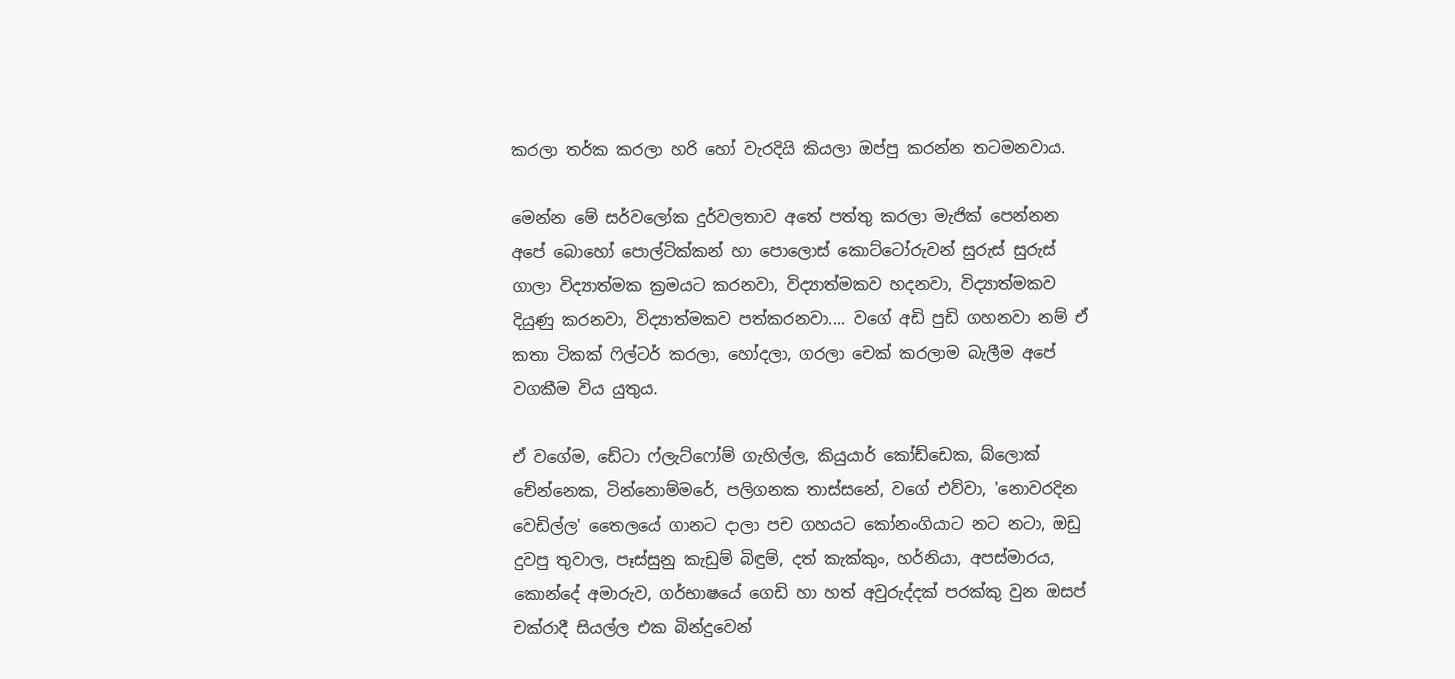කරලා තර්ක කරලා හරි හෝ වැරදියි කියලා ඔප්පු කරන්න තටමනවාය.

මෙන්න මේ සර්වලෝක දුර්වලතාව අතේ පත්තු කරලා මැජික් පෙන්නන අපේ බොහෝ පොල්ටික්කන් හා පොලොස් කොට්ටෝරුවන් සුරුස් සුරුස් ගාලා විද්‍යාත්මක ක්‍රමයට කරනවා, විද්‍යාත්මකව හදනවා, විද්‍යාත්මකව දියුණු කරනවා, විද්‍යාත්මකව පත්කරනවා.... වගේ අඩි පුඩි ගහනවා නම් ඒ කතා ටිකක් ෆිල්ටර් කරලා, හෝදලා, ගරලා චෙක් කරලාම බැලීම අපේ වගකීම විය යුතුය.

ඒ වගේම, ඩේටා ෆ්ලැට්ෆෝම් ගැහිල්ල, කියුයාර් කෝඩ්ඩෙක, බ්ලොක් චේන්නෙක, ටින්නොම්මරේ, පලිගනක තාස්සනේ, වගේ එව්වා, 'නොවරදින වෙඩිල්ල' තෛලයේ ගානට දාලා පච ගහයට ‌කෝනංගියාට නට නටා, ඔඩු දුවපු තුවාල, පෑස්සුනු කැඩුම් බිඳුම්, දත් කැක්කුං, හර්නියා, අපස්මාරය, කොන්දේ අමාරුව, ගර්භාෂයේ ගෙඩි හා හත් අවුරුද්දක් පරක්කු වුන ඔසප් චක්රාදී සියල්ල එක බින්දුවෙන්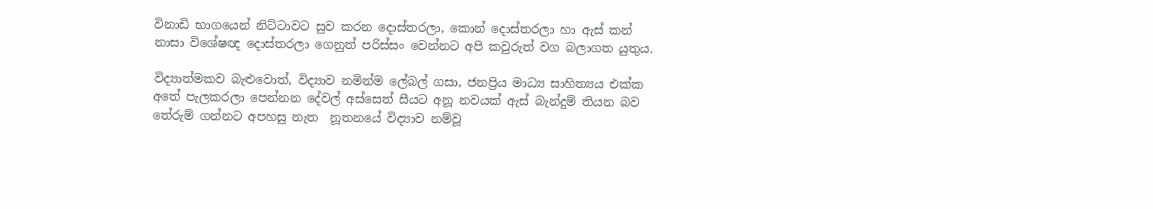විනාඩි භාගයෙන් නිට්ටාවට සුව කරන දොස්තරලා, කොන් දොස්තරලා හා ඇස් කන් නාසා විශේෂඥ දොස්තරලා ගෙනුත් පරිස්සං වෙන්නට අපි කවුරුත් වග බලාගත යුතුය.

විද්‍යාත්මකව බැළුවොත්, විද්‍යාව නමින්ම ලේබල් ගසා, ජනප්‍රිය මාධ්‍ය සාහිත්‍යය එක්ක අතේ පැලකරලා පෙන්නන දේවල් අස්සෙත් සීයට අනූ නවයක් ඇස් බැන්දුම් තියන බව තේරුම් ගන්නට අපහසු නැත  නූතනයේ ‌විද්‍යාව නම්වූ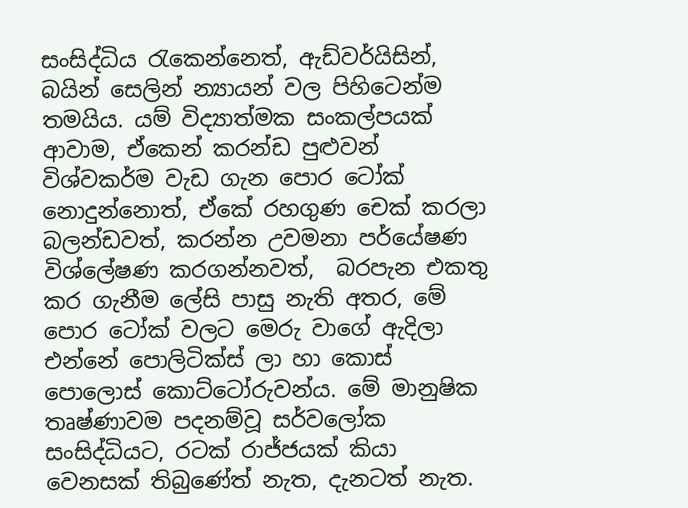සංසිද්ධිය රැකෙන්නෙත්, ඇඩ්වර්යිසින්, බයින් සෙලින් න්‍යායන් වල පිහිටෙන්ම තමයිය. යම් විද්‍යාත්මක සංකල්පයක් ආවාම, ඒකෙන් කරන්ඩ පුළුවන් විශ්වකර්ම වැඩ ගැන පොර ටෝක් නොදුන්නොත්, ඒකේ රහගුණ චෙක් කරලා බලන්ඩවත්, කරන්න උවමනා පර්යේෂණ විශ්ලේෂණ කරගන්නවත්,  බරපැන එකතු කර ගැනීම ලේසි පාසු නැති අතර, මේ පොර ටෝක් වලට මෙරු වාගේ ඇදිලා එන්නේ පොලිටික්ස් ලා හා ‌කොස් පොලොස් කොට්ටෝරුවන්ය. මේ මානුෂික තෘෂ්ණාවම පදනම්වූ සර්වලෝක සංසිද්ධියට, රටක් රාජ්ජයක් කියා වෙනසක් තිබුණේත් නැත, දැනටත් නැත.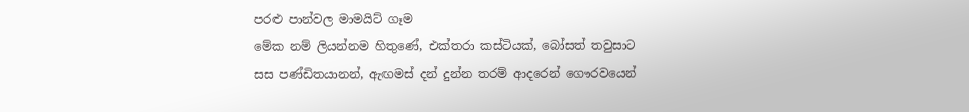පරළු පාන්වල මාමයිට් ගෑම
මේක නම් ලියන්නම හිතුණේ, එක්තරා කස්ටියක්, බෝසත් තවුසාට සස පණ්ඩිතයානන්, ඇඟමස් දන් දුන්න තරම් ආදරෙන් ‌ගෞරවයෙන්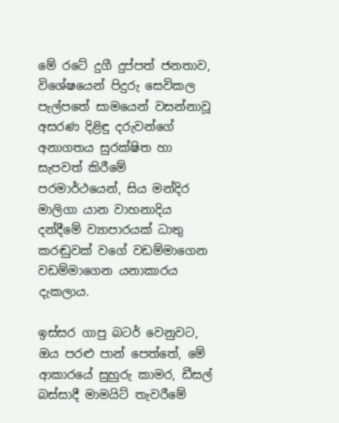මේ රටේ දුගී දුප්පත් ජනතාව, විශේෂයෙන් පිදුරු සෙවිකල පැල්පතේ සාමයෙන් වසන්නාවූ අසරණ දිළිඳු දරුවන්ගේ අනාගතය සුරක්ෂිත හා සැපවත් කිරීමේ පරමාර්ථයෙන්, සිය මන්දිර මාලිගා යාන වාහනාදිය දන්දීමේ ව්‍යාපාරයක් ධාතු කරඬුවක් වගේ වඩම්මාගෙන වඩම්මාගෙන යනාකාරය දැකලාය.

ඉස්සර ගාපු බටර් වෙනුවට, ඔය පරළු පාන් පෙත්තේ, මේ ආකාරයේ සුහුරු කාමර, ඩීසල් බස්සාදී මාමයිට් තැවරීමේ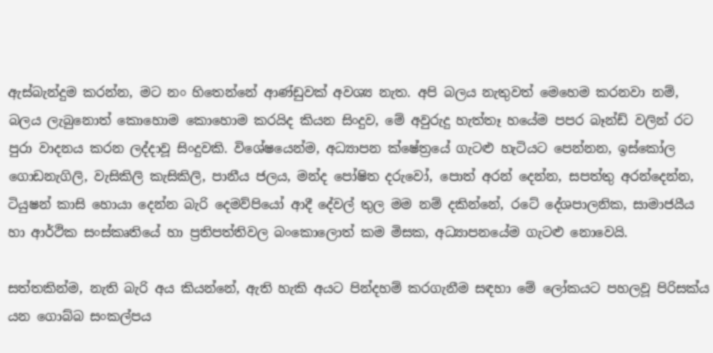ඇස්බැන්දුම කරන්න, මට නං හිතෙන්නේ ආණ්ඩුවක් අවශ්‍ය නැත. අපි බලය නැතුවත් මෙහෙම කරනවා නම්, බලය ලැබුනොත් කොහොම කොහොම කරයිද කියන සිංදුව, මේ අවුරුදු හැත්තෑ හයේම පපර බෑන්ඩ් වලින් රට පුරා වාදනය කරන ලද්දාවූ සිංදුවකි. විශේෂයෙන්ම, අධ්‍යාපන ක්ෂේත්‍රයේ ගැටළු හැටියට පෙන්නන, ඉස්කෝල ගොඩනැගිලි, වැසිකිලි කැසිකිලි, පානීය ජලය, මන්ද පෝෂිත දරුවෝ, පොත් අරන් දෙන්න, සපත්තු අරන්දෙන්න, ටියුෂන් කාසි හොයා දෙන්න බැරි දෙමව්පියෝ ආදී දේවල් තුල මම නම් දකින්නේ, රටේ දේශපාලනික, සාමාජයීය හා ආර්ථික සංස්කෘතියේ හා ප්‍රතිපත්තිවල බංක‌ොලොත් කම මිසක, අධ්‍යාපනයේම ගැටළු නොවෙයි.

සත්තකින්ම, නැති බැරි අය කියන්නේ, ඇති හැකි අයට පින්දහම් කරගැනීම සඳහා මේ ලෝකයට පහලවූ පිරිසක්ය යන ගොබ්බ සංකල්පය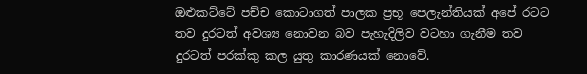ඔළුකට්ටේ පච්ච කොටාගත් පාලක ‌ප්‍රභූ පෙලැන්තියක් අපේ රටට තව දුරටත් අවශ්‍ය නොවන බව පැහැදිලිව වටහා ගැනීම තව දුරටත් පරක්කු කල යුතු කාරණයක් නොවේ.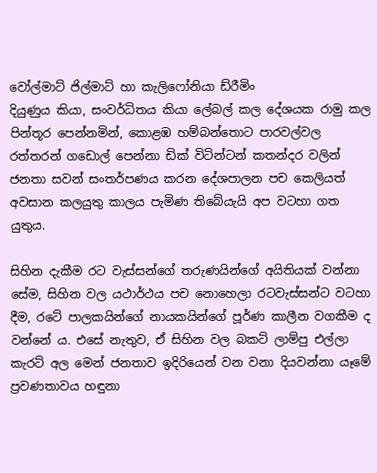වෝල්මාට් ජිල්මාට් හා කැලිෆෝනියා ඩ්රීමිං
දියුණුය කියා, සංවර්ධිතය කියා ලේබල් කල දේශයක රාමු කල පින්තූර පෙන්නමින්, කොළඹ හම්බන්තොට පාරවල්වල රත්තරන් ගඩොල් පෙන්නා ඩික් විටින්ටන් කතන්දර වලින් ජනතා සවන් සංතර්පණය කරන දේශපාලන පච කෙලියත් අවසාන කලයුතු කාලය පැමිණ තිබේයැයි අප වටහා ගත යුතුය.

සිහින දැකීම රට වැස්සන්ගේ තරුණයින්ගේ අයිතියක් වන්නා සේම, සිහින වල යථාර්ථය පච නොහෙලා රටවැස්සන්ට වටහා දීම, රටේ පාලකයින්ගේ නායකයින්ගේ පූර්ණ කාලීන වගකීම ද වන්නේ ය. එසේ නැතුව, ඒ සිහින වල බකට් ලාම්පු එල්ලා කැරට් අල මෙන් ජනතාව ඉදිරියෙන් වන වනා දියවන්නා යෑමේ ප්‍රවණතාවය හඳුනා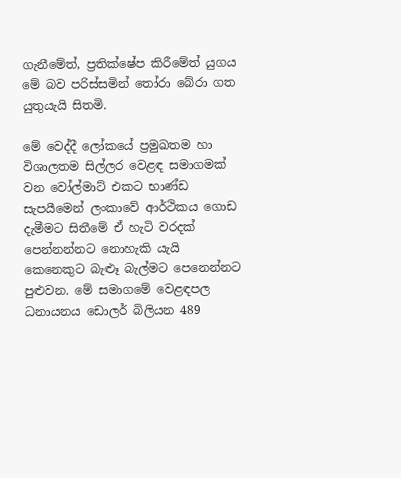ගැනීමේත්, ප්‍රතික්ෂේප කිරීමේත් යුගය මේ බව පරිස්සමින් තෝරා බේරා ගත යුතුයැයි සිතමි.

මේ වෙද්දී ලෝකයේ ප්‍රමුඛතම හා විශාලතම ‌සිල්ලර වෙළඳ සමාගමක් වන වෝල්මාට් එකට භාණ්ඩ සැපයීමෙන් ලංකාවේ ආර්ථිකය ගොඩ දැමීමට සිතීමේ ඒ හැටි වරදක් පෙන්නන්නට නොහැකි යැයි කෙනෙකුට බැළූ බැල්මට පෙනෙන්නට පුළුවන. මේ සමාගමේ වෙළඳපල ධනායනය ඩොලර් බිලියන 489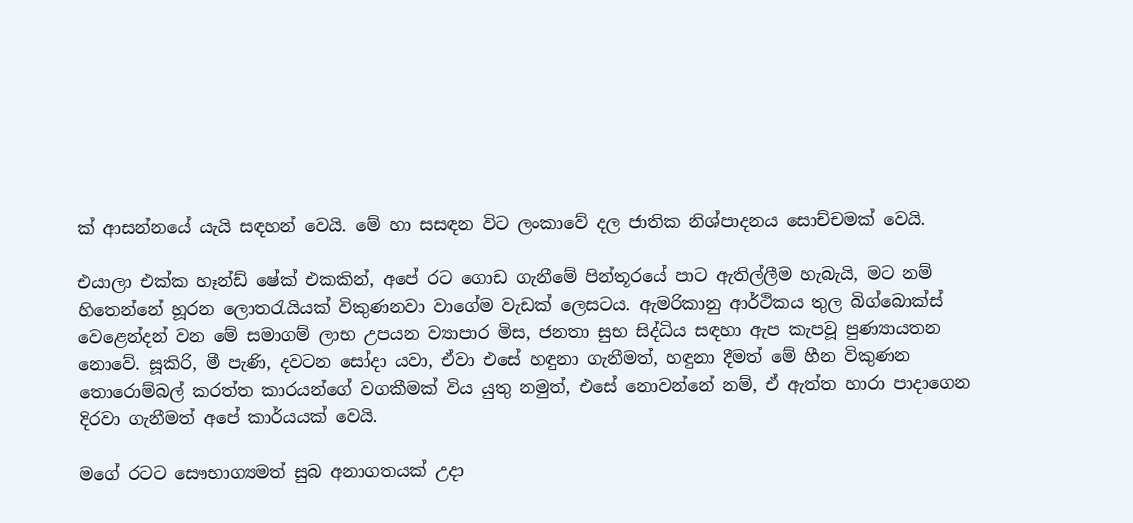ක් ආසන්නයේ යැයි සඳහන් වෙයි. මේ හා සසඳන විට ලංකාවේ දල ජාතික නිශ්පාදනය සොච්චමක් වෙයි.

එයාලා එක්ක හෑන්ඩ් ‌ෂේක් එකකින්, අපේ රට ගොඩ ගැනීමේ පින්තූරයේ පාට ඇතිල්ලීම හැබැයි, මට නම් හිතෙන්නේ හූරන ලොතරැයියක් විකුණනවා වාගේම වැඩක් ලෙසටය. ඇමරිකානු ආර්ථිකය තුල බිග්බොක්ස් වෙළෙන්දන් වන මේ සමාගම් ලාභ උපයන ව්‍යාපාර මිස, ජනතා සුභ සිද්ධිය සඳහා ඇප කැපවූ පුණ්‍යායතන නොවේ. සූකිරි, මී පැණි, දවටන සෝදා යවා, ඒවා එසේ හඳුනා ගැනීමත්, හඳුනා දීමත් මේ හීන විකුණන තොරොම්බල් කරත්ත කාරයන්ගේ වගකීමක් විය යුතු නමුත්, එසේ නොවන්නේ නම්, ඒ ඇත්ත හාරා පාදාගෙන දිරවා ගැනීමත් අපේ කාර්යයක් වෙයි.

මගේ රටට සෞභාග්‍යමත් සුබ අනාගතයක් උදා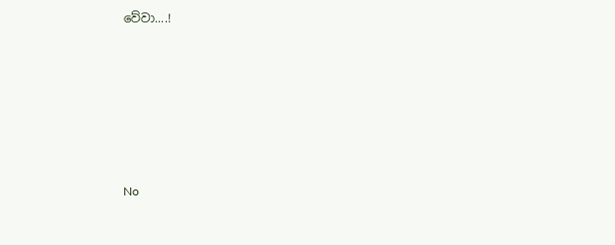වේවා....!






No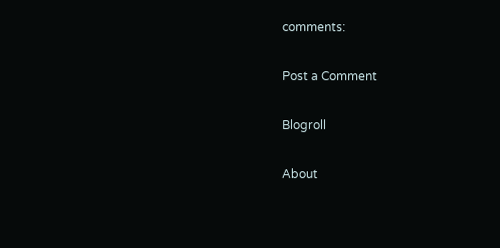comments:

Post a Comment

Blogroll

About